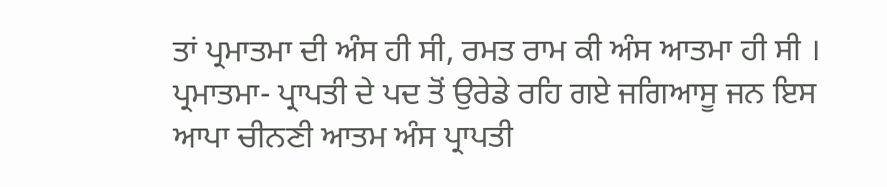ਤਾਂ ਪ੍ਰਮਾਤਮਾ ਦੀ ਅੰਸ ਹੀ ਸੀ, ਰਮਤ ਰਾਮ ਕੀ ਅੰਸ ਆਤਮਾ ਹੀ ਸੀ । ਪ੍ਰਮਾਤਮਾ- ਪ੍ਰਾਪਤੀ ਦੇ ਪਦ ਤੋਂ ਉਰੇਡੇ ਰਹਿ ਗਏ ਜਗਿਆਸੂ ਜਨ ਇਸ ਆਪਾ ਚੀਨਣੀ ਆਤਮ ਅੰਸ ਪ੍ਰਾਪਤੀ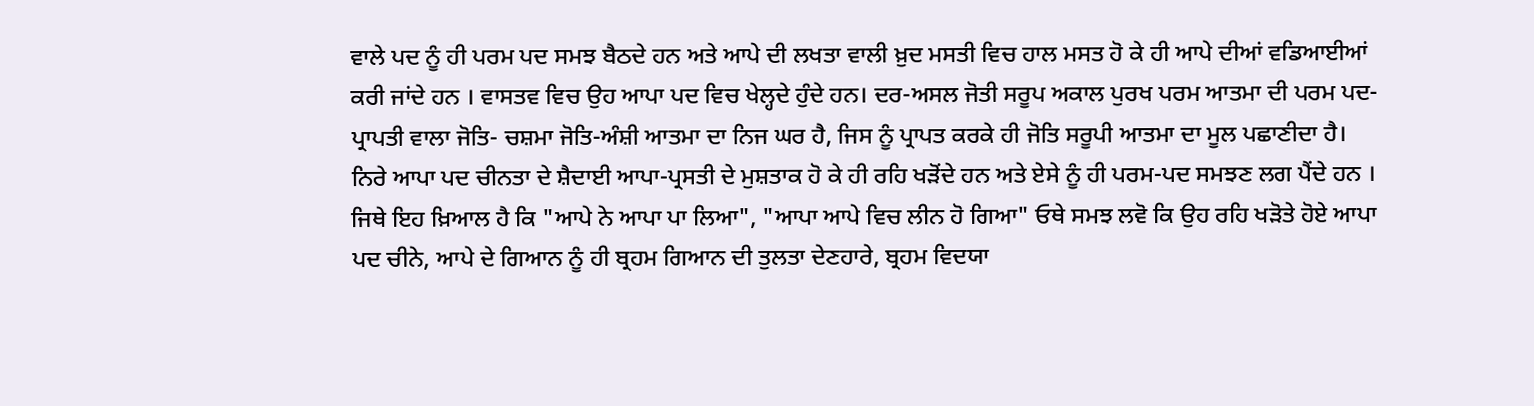ਵਾਲੇ ਪਦ ਨੂੰ ਹੀ ਪਰਮ ਪਦ ਸਮਝ ਬੈਠਦੇ ਹਨ ਅਤੇ ਆਪੇ ਦੀ ਲਖਤਾ ਵਾਲੀ ਖ਼ੁਦ ਮਸਤੀ ਵਿਚ ਹਾਲ ਮਸਤ ਹੋ ਕੇ ਹੀ ਆਪੇ ਦੀਆਂ ਵਡਿਆਈਆਂ ਕਰੀ ਜਾਂਦੇ ਹਨ । ਵਾਸਤਵ ਵਿਚ ਉਹ ਆਪਾ ਪਦ ਵਿਚ ਖੇਲ੍ਹਦੇ ਹੁੰਦੇ ਹਨ। ਦਰ-ਅਸਲ ਜੋਤੀ ਸਰੂਪ ਅਕਾਲ ਪੁਰਖ ਪਰਮ ਆਤਮਾ ਦੀ ਪਰਮ ਪਦ-ਪ੍ਰਾਪਤੀ ਵਾਲਾ ਜੋਤਿ- ਚਸ਼ਮਾ ਜੋਤਿ-ਅੰਸ਼ੀ ਆਤਮਾ ਦਾ ਨਿਜ ਘਰ ਹੈ, ਜਿਸ ਨੂੰ ਪ੍ਰਾਪਤ ਕਰਕੇ ਹੀ ਜੋਤਿ ਸਰੂਪੀ ਆਤਮਾ ਦਾ ਮੂਲ ਪਛਾਣੀਦਾ ਹੈ। ਨਿਰੇ ਆਪਾ ਪਦ ਚੀਨਤਾ ਦੇ ਸ਼ੈਦਾਈ ਆਪਾ-ਪ੍ਰਸਤੀ ਦੇ ਮੁਸ਼ਤਾਕ ਹੋ ਕੇ ਹੀ ਰਹਿ ਖੜੋਂਦੇ ਹਨ ਅਤੇ ਏਸੇ ਨੂੰ ਹੀ ਪਰਮ-ਪਦ ਸਮਝਣ ਲਗ ਪੈਂਦੇ ਹਨ । ਜਿਥੇ ਇਹ ਖ਼ਿਆਲ ਹੈ ਕਿ "ਆਪੇ ਨੇ ਆਪਾ ਪਾ ਲਿਆ", "ਆਪਾ ਆਪੇ ਵਿਚ ਲੀਨ ਹੋ ਗਿਆ" ਓਥੇ ਸਮਝ ਲਵੋ ਕਿ ਉਹ ਰਹਿ ਖੜੋਤੇ ਹੋਏ ਆਪਾ ਪਦ ਚੀਨੇ, ਆਪੇ ਦੇ ਗਿਆਨ ਨੂੰ ਹੀ ਬ੍ਰਹਮ ਗਿਆਨ ਦੀ ਤੁਲਤਾ ਦੇਣਹਾਰੇ, ਬ੍ਰਹਮ ਵਿਦਯਾ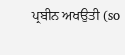ਪ੍ਰਬੀਨ ਅਖਉਤੀ (so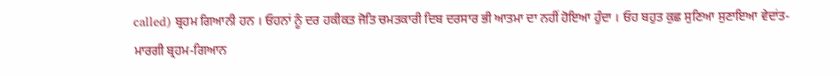called) ਬ੍ਰਹਮ ਗਿਆਨੀ ਹਨ । ਓਹਨਾਂ ਨੂੰ ਦਰ ਹਕੀਕਤ ਜੋਤਿ ਚਮਤਕਾਰੀ ਦਿਬ ਦਰਸਾਰ ਭੀ ਆਤਮਾ ਦਾ ਨਹੀਂ ਹੋਇਆ ਹੁੰਦਾ । ਓਹ ਬਹੁਤ ਕੁਛ ਸੁਣਿਆ ਸੁਣਾਇਆ ਵੇਦਾਂਤ-ਮਾਰਗੀ ਬ੍ਰਹਮ-ਗਿਆਨ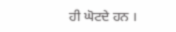ਹੀ ਘੋਟਦੇ ਹਨ ।